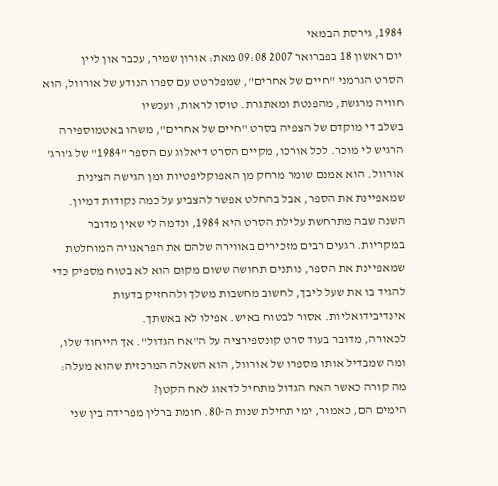1984, גירסת הבמאי
יום ראשון 18 בפברואר 2007 09:08 מאת: אורון שמיר, עכבר און ליין
הסרט הגרמני "חיים של אחרים", שמפלרטט עם ספרו הנודע של אורוול, הוא חוויה מרגשת, מהפנטת ומאתגרת. טוסו לראות, ועכשיו
בשלב די מוקדם של הצפיה בסרט "חיים של אחרים", משהו באטמוספירה הרגיש לי מוכר. לכל אורכו, מקיים הסרט דיאלוג עם הספר "1984" של ג'ורג' אורוול. הוא אמנם שומר מרחק מן האפוקליפטיות ומן הגישה הצינית שמאפיינת את הספר, אבל בהחלט אפשר להצביע על כמה נקודות דמיון.
השנה שבה מתרחשת עלילת הסרט היא 1984, ונדמה לי שאין מדובר במקריות. רגעים רבים מזכירים באווירה שלהם את הפראנויה המוחלטת שמאפיינת את הספר, נותנים תחושה ששום מקום הוא לא בטוח מספיק כדי להגיד בו את שעל ליבך, לחשוב מחשבות משלך ולהחזיק בדעות אינדיבידואליות. אסור לבטוח באיש. אפילו לא באשתך.
לכאורה, מדובר בעוד סרט קונספירציה על ה"אח הגדול". אך הייחוד שלו, ומה שמבדיל אותו מספרו של אורוול, הוא השאלה המרכזית שהוא מעלה: מה קורה כאשר האח הגדול מתחיל לדאוג לאח הקטן?
הימים הם, כאמור, ימי תחילת שנות ה-80. חומת ברלין מפרידה בין שני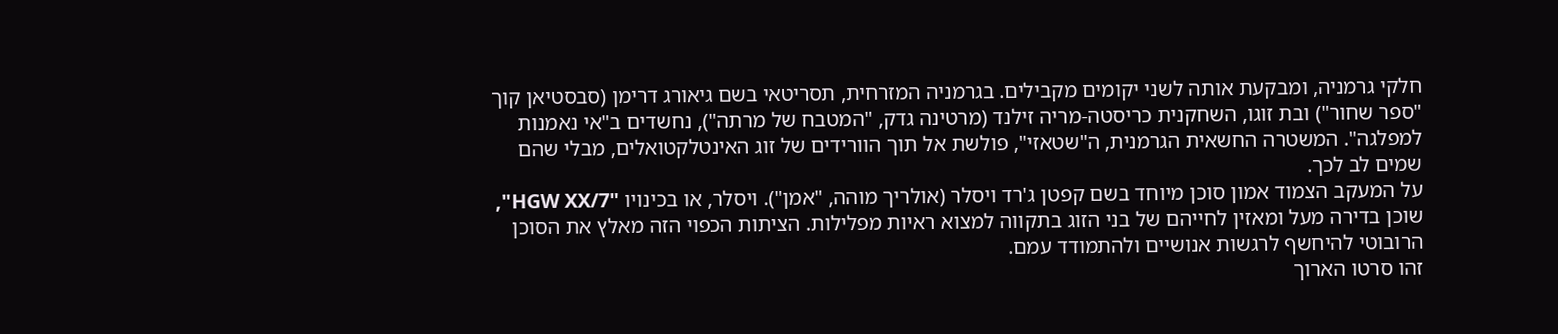חלקי גרמניה, ומבקעת אותה לשני יקומים מקבילים. בגרמניה המזרחית, תסריטאי בשם גיאורג דרימן (סבסטיאן קוך "ספר שחור") ובת זוגו, השחקנית כריסטה-מריה זילנד (מרטינה גדק, "המטבח של מרתה"), נחשדים ב"אי נאמנות למפלגה". המשטרה החשאית הגרמנית, ה"שטאזי", פולשת אל תוך הוורידים של זוג האינטלקטואלים, מבלי שהם שמים לב לכך.
על המעקב הצמוד אמון סוכן מיוחד בשם קפטן ג'רד ויסלר (אולריך מוהה, "אמן"). ויסלר, או בכינויו "HGW XX/7", שוכן בדירה מעל ומאזין לחייהם של בני הזוג בתקווה למצוא ראיות מפלילות. הציתות הכפוי הזה מאלץ את הסוכן הרובוטי להיחשף לרגשות אנושיים ולהתמודד עמם.
זהו סרטו הארוך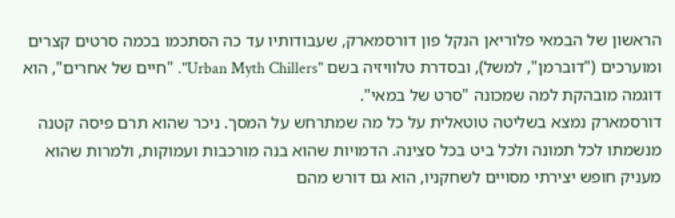הראשון של הבמאי פלוריאן הנקל פון דורסמארק, שעבודותיו עד כה הסתכמו בכמה סרטים קצרים ומוערכים ("דוברמן", למשל), ובסדרת טלוויזיה בשם "Urban Myth Chillers". "חיים של אחרים", הוא דוגמה מובהקת למה שמכונה "סרט של במאי".
דורסמארק נמצא בשליטה טוטאלית על כל מה שמתרחש על המסך. ניכר שהוא תרם פיסה קטנה מנשמתו לכל תמונה ולכל ביט בכל סצינה. הדמויות שהוא בנה מורכבות ועמוקות, ולמרות שהוא מעניק חופש יצירתי מסויים לשחקניו, הוא גם דורש מהם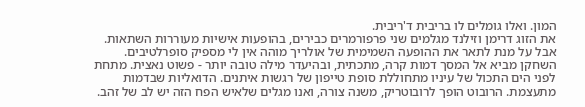המון. ואלו גומלים לו בריבית ד'ריבית.
את הזוג דרימן וזילנד מגלמים שני פרפורמרים כבירים, בהופעות אישיות מעוררות השתאות. אבל על מנת לתאר את ההופעה השמימית של אולריך מוהה אין לי מספיק סופרלטיבים. השחקן מביא אל המסך דמות קרה, מתכתית, ובהיעדר מילה טובה יותר - פשוט נאצית. מתחת לפני הים התכול של עיניו מתחוללת סופת טייפון של רגשות איתנים. הדואליות שבדמות מתעצמת. הרובוט הופך לרובוטריק, משנה צורה, ואנו מגלים שלאיש הפח הזה יש לב של זהב.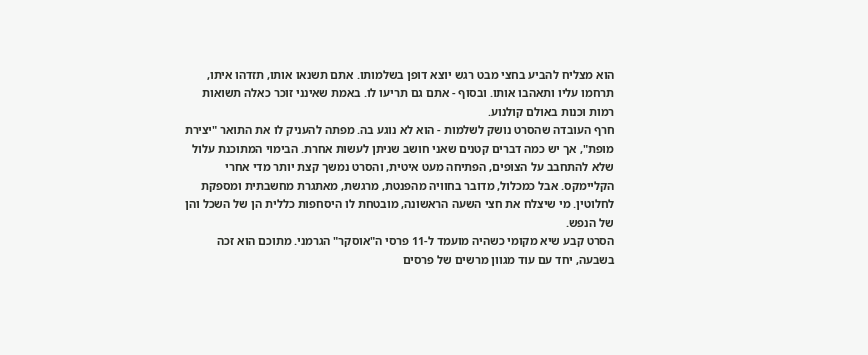הוא מצליח להביע בחצי מבט רגש יוצא דופן בשלמותו. אתם תשנאו אותו, תזדהו איתו, תרחמו עליו ותאהבו אותו. ובסוף - אתם גם תריעו לו. באמת שאינני זוכר כאלה תשואות רמות וכנות באולם קולנוע.
חרף העובדה שהסרט נושק לשלמות - הוא לא נוגע בה. מפתה להעניק לו את התואר "יצירת מופת", אך יש כמה דברים קטנים שאני חושב שניתן לעשות אחרת. הבימוי המתוכנת עלול שלא להתחבב על הצופים, הפתיחה מעט איטית, והסרט נמשך קצת יותר מדי אחרי הקליימקס. אבל כמכלול, מדובר בחוויה מהפנטת, מרגשת, מאתגרת מחשבתית ומספקת לחלוטין. מי שיצלח את חצי השעה הראשונה, מובטחת לו היסחפות כללית הן של השכל והן של הנפש.
הסרט קבע שיא מקומי כשהיה מועמד ל-11 פרסי ה"אוסקר" הגרמני. מתוכם הוא זכה בשבעה, יחד עם עוד מגוון מרשים של פרסים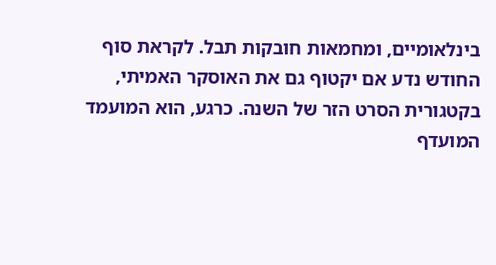בינלאומיים, ומחמאות חובקות תבל. לקראת סוף החודש נדע אם יקטוף גם את האוסקר האמיתי, בקטגורית הסרט הזר של השנה. כרגע, הוא המועמד המועדף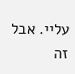עליי. אבל זה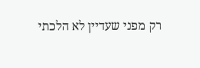רק מפני שעדיין לא הלכתי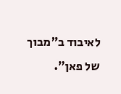לאיבוד ב"מבוך של פאן".